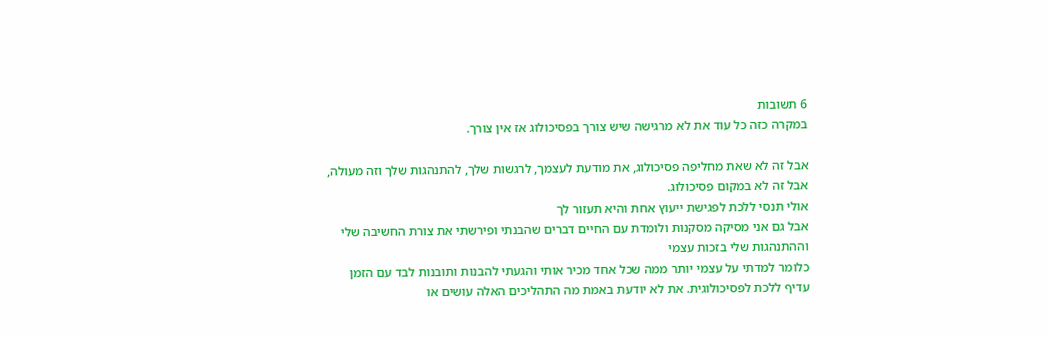6 תשובות
במקרה כזה כל עוד את לא מרגישה שיש צורך בפסיכולוג אז אין צורך.

אבל זה לא שאת מחליפה פסיכולוג, את מודעת לעצמך, לרגשות שלך, להתנהגות שלך וזה מעולה, אבל זה לא במקום פסיכולוג.
אולי תנסי ללכת לפגישת ייעוץ אחת והיא תעזור לך
אבל גם אני מסיקה מסקנות ולומדת עם החיים דברים שהבנתי ופירשתי את צורת החשיבה שלי וההתנהגות שלי בזכות עצמי
כלומר למדתי על עצמי יותר ממה שכל אחד מכיר אותי והגעתי להבנות ותובנות לבד עם הזמן
עדיף ללכת לפסיכולוגית. את לא יודעת באמת מה התהליכים האלה עושים או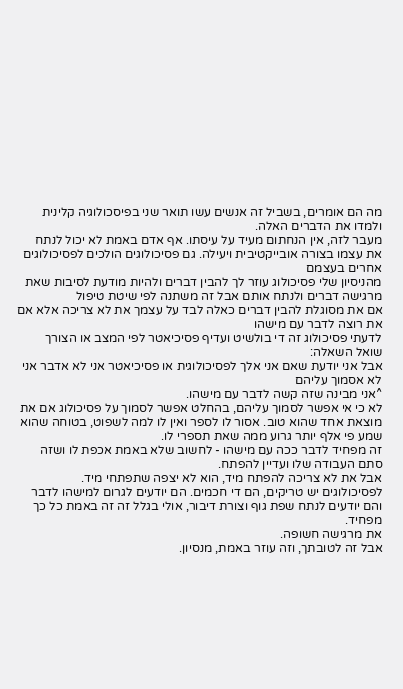מה הם אומרים, בשביל זה אנשים עשו תואר שני בפיסכולוגיה קלינית ולמדו את הדברים האלה.
מעבר לזה, אין הנחתום מעיד על עיסתו. אף אדם באמת לא יכול לנתח את עצמו בצורה אובייקטיבית ויעילה. גם פסיכולוגים הולכים לפסיכולוגים אחרים בעצמם
מהניסיון שלי פסיכולוג עוזר לך להבין דברים ולהיות מודעת לסיבות שאת מרגישה דברים ולנתח אותם אבל זה משתנה לפי שיטת טיפול
אם את מסוגלת להבין דברים כאלה לבד על עצמך את לא צריכה אלא אם את רוצה לדבר עם מישהו
לדעתי פסיכולוג זה די בולשיט ועדיף פסיכיאטר לפי המצב או הצורך
שואל השאלה:
אבל אני יודעת שאם אני אלך לפסיכולוגית או פסיכיאטר אני לא אדבר אני לא אסמוך עליהם
^אני מבינה שזה קשה לדבר עם מישהו.
לא כי אי אפשר לסמוך עליהם, בהחלט אפשר לסמוך על פסיכולוג אם את מוצאת אחד שהוא טוב. אסור לו לספר ואין לו למה לשפוט, בטוחה שהוא שמע פי אלף יותר גרוע ממה שאת תספרי לו.
זה מפחיד לדבר ככה עם מישהו - לחשוב שלא באמת אכפת לו ושזה סתם העבודה שלו ועדיין להפתח.
אבל את לא צריכה להפתח מיד, הוא לא יצפה שתפתחי מיד.
לפסיכולוגים יש טריקים, הם די חכמים. הם יודעים לגרום למישהו לדבר והם יודעים לנתח שפת גוף וצורת דיבור, אולי בגלל זה זה באמת כל כך מפחיד.
את מרגישה חשופה.
אבל זה לטובתך, וזה עוזר באמת, מנסיון.